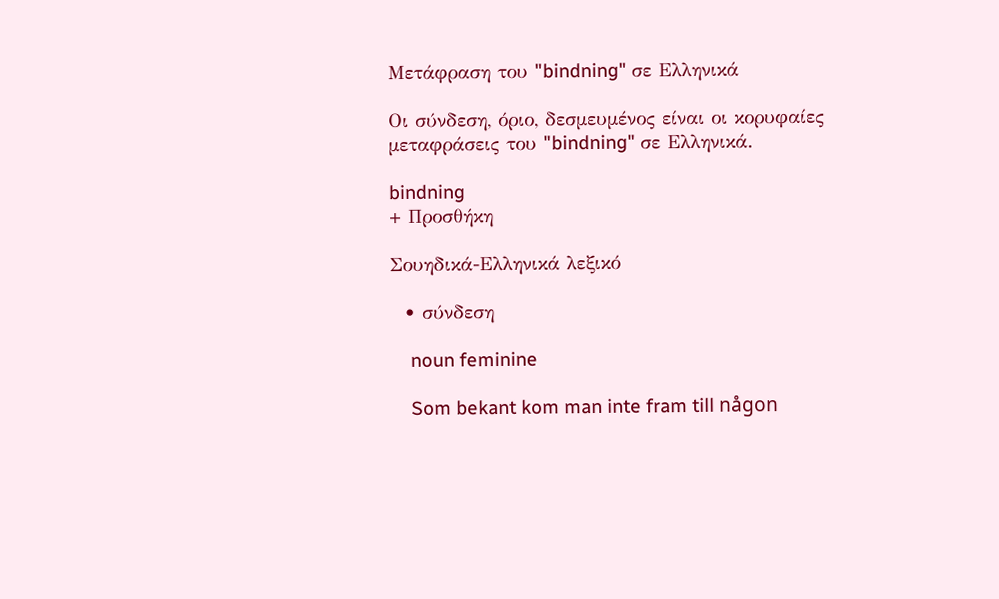Μετάφραση του "bindning" σε Ελληνικά

Οι σύνδεση, όριο, δεσμευμένος είναι οι κορυφαίες μεταφράσεις του "bindning" σε Ελληνικά.

bindning
+ Προσθήκη

Σουηδικά-Ελληνικά λεξικό

  • σύνδεση

    noun feminine

    Som bekant kom man inte fram till någon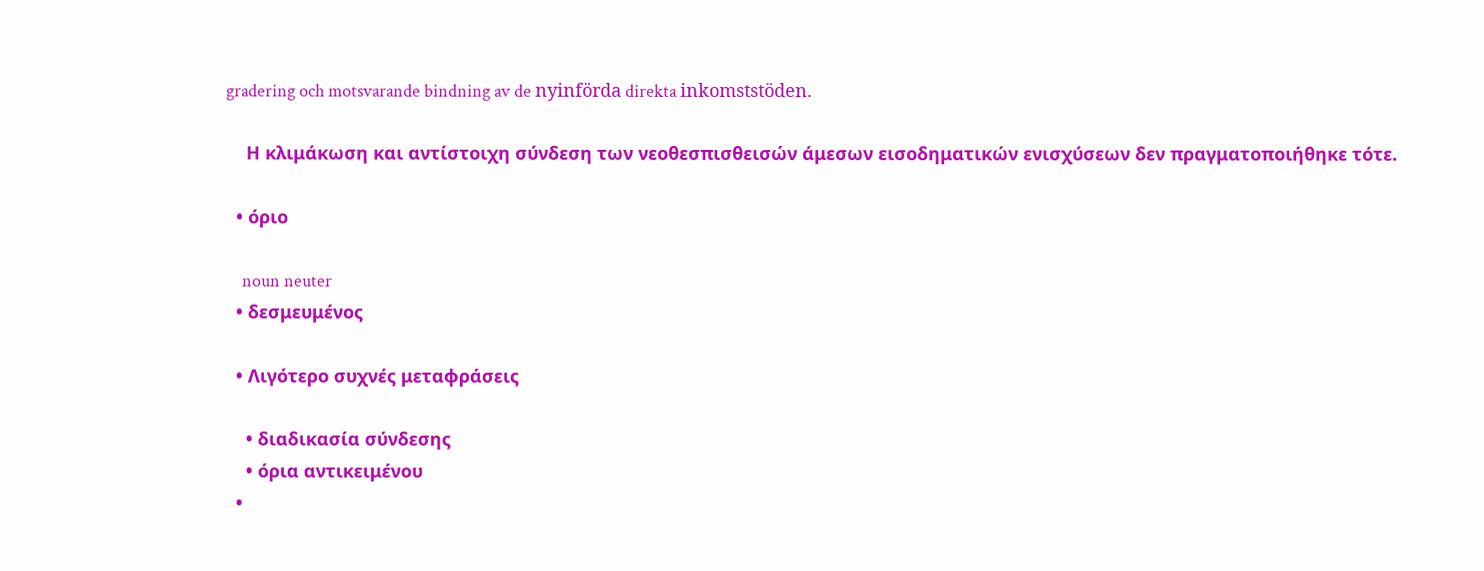gradering och motsvarande bindning av de nyinförda direkta inkomststöden.

    Η κλιμάκωση και αντίστοιχη σύνδεση των νεοθεσπισθεισών άμεσων εισοδηματικών ενισχύσεων δεν πραγματοποιήθηκε τότε.

  • όριο

    noun neuter
  • δεσμευμένος

  • Λιγότερο συχνές μεταφράσεις

    • διαδικασία σύνδεσης
    • όρια αντικειμένου
  •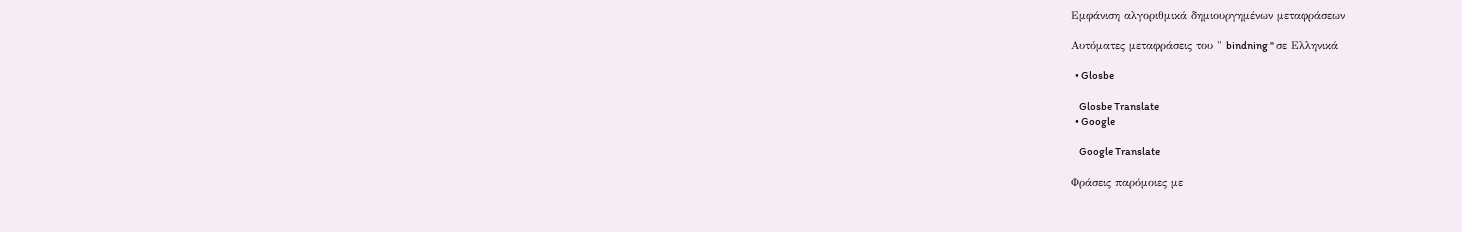Εμφάνιση αλγοριθμικά δημιουργημένων μεταφράσεων

Αυτόματες μεταφράσεις του " bindning " σε Ελληνικά

  • Glosbe

    Glosbe Translate
  • Google

    Google Translate

Φράσεις παρόμοιες με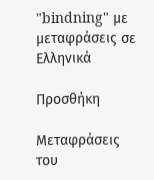"bindning" με μεταφράσεις σε Ελληνικά

Προσθήκη

Μεταφράσεις του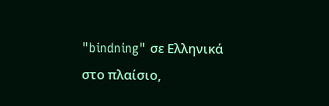"bindning" σε Ελληνικά στο πλαίσιο,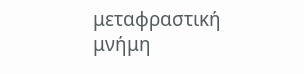μεταφραστική μνήμη